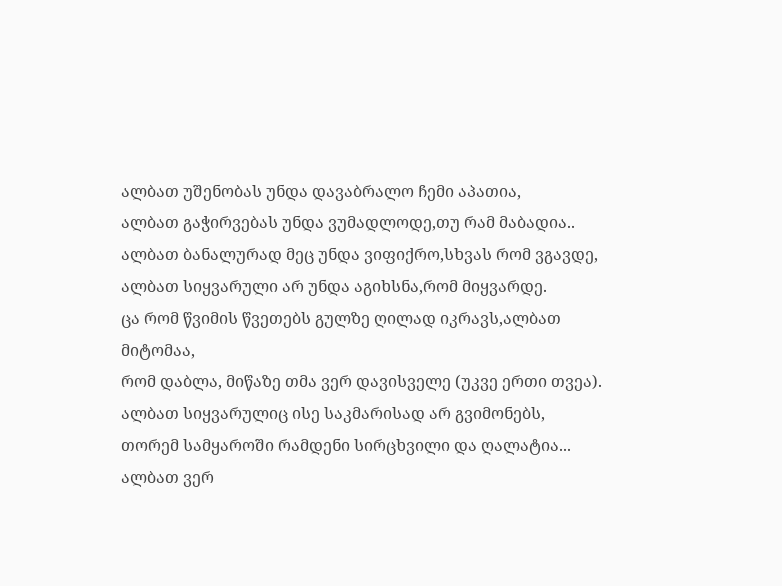ალბათ უშენობას უნდა დავაბრალო ჩემი აპათია,
ალბათ გაჭირვებას უნდა ვუმადლოდე,თუ რამ მაბადია..
ალბათ ბანალურად მეც უნდა ვიფიქრო,სხვას რომ ვგავდე,
ალბათ სიყვარული არ უნდა აგიხსნა,რომ მიყვარდე.
ცა რომ წვიმის წვეთებს გულზე ღილად იკრავს,ალბათ მიტომაა,
რომ დაბლა, მიწაზე თმა ვერ დავისველე (უკვე ერთი თვეა).
ალბათ სიყვარულიც ისე საკმარისად არ გვიმონებს,
თორემ სამყაროში რამდენი სირცხვილი და ღალატია...
ალბათ ვერ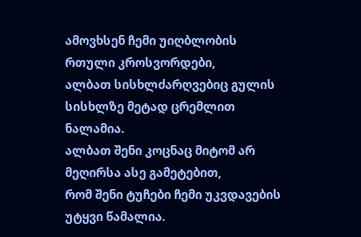ამოვხსენ ჩემი უიღბლობის რთული კროსვორდები,
ალბათ სისხლძარღვებიც გულის სისხლზე მეტად ცრემლით ნალამია.
ალბათ შენი კოცნაც მიტომ არ მეღირსა ასე გამეტებით,
რომ შენი ტუჩები ჩემი უკვდავების უტყვი წამალია.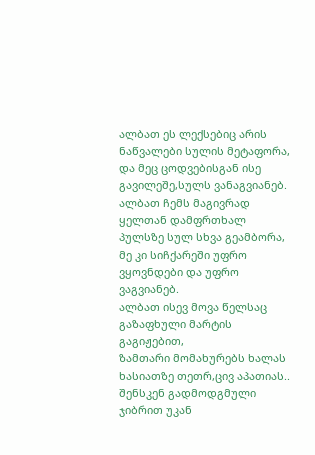ალბათ ეს ლექსებიც არის ნაწვალები სულის მეტაფორა,
და მეც ცოდვებისგან ისე გავილეშე,სულს ვანაგვიანებ.
ალბათ ჩემს მაგივრად ყელთან დამფრთხალ პულსზე სულ სხვა გეამბორა,
მე კი სიჩქარეში უფრო ვყოვნდები და უფრო ვაგვიანებ.
ალბათ ისევ მოვა წელსაც გაზაფხული მარტის გაგიჟებით,
ზამთარი მომახურებს ხალას ხასიათზე თეთრ,ცივ აპათიას..
შენსკენ გადმოდგმული ჯიბრით უკან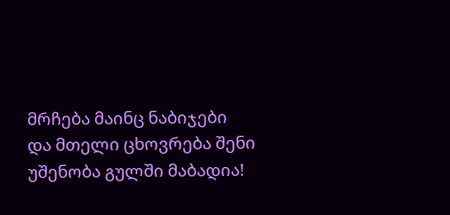მრჩება მაინც ნაბიჯები
და მთელი ცხოვრება შენი უშენობა გულში მაბადია!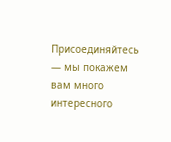Присоединяйтесь — мы покажем вам много интересного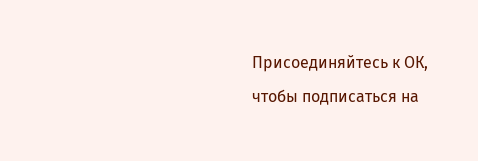Присоединяйтесь к ОК, чтобы подписаться на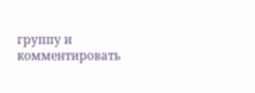группу и комментировать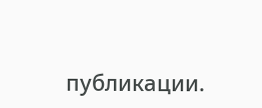публикации.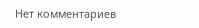Нет комментариев